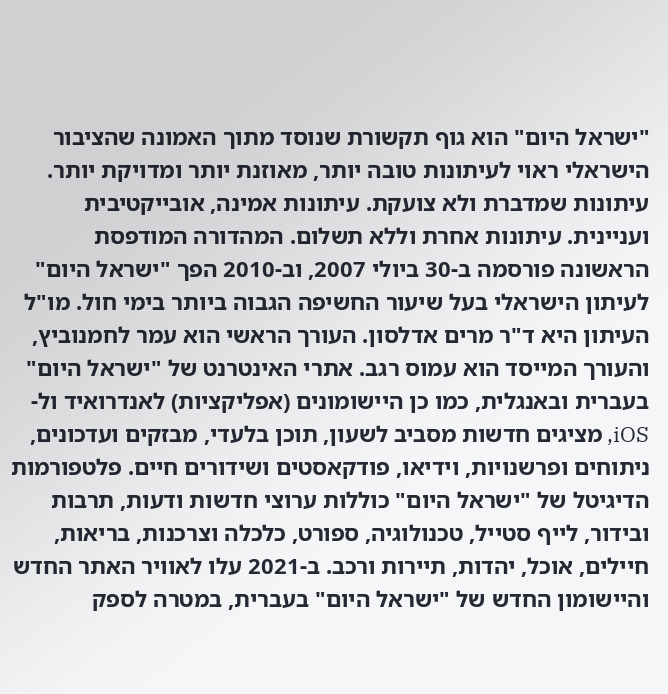"ישראל היום" הוא גוף תקשורת שנוסד מתוך האמונה שהציבור הישראלי ראוי לעיתונות טובה יותר, מאוזנת יותר ומדויקת יותר. עיתונות שמדברת ולא צועקת. עיתונות אמינה, אובייקטיבית ועניינית. עיתונות אחרת וללא תשלום. המהדורה המודפסת הראשונה פורסמה ב-30 ביולי 2007, וב-2010 הפך "ישראל היום" לעיתון הישראלי בעל שיעור החשיפה הגבוה ביותר בימי חול. מו"ל העיתון היא ד"ר מרים אדלסון. העורך הראשי הוא עמר לחמנוביץ, והעורך המייסד הוא עמוס רגב. אתרי האינטרנט של "ישראל היום" בעברית ובאנגלית, כמו כן היישומונים (אפליקציות) לאנדרואיד ול-iOS, מציגים חדשות מסביב לשעון, תוכן בלעדי, מבזקים ועדכונים, ניתוחים ופרשנויות, וידיאו, פודקאסטים ושידורים חיים. פלטפורמות הדיגיטל של "ישראל היום" כוללות ערוצי חדשות ודעות, תרבות ובידור, לייף סטייל, טכנולוגיה, ספורט, כלכלה וצרכנות, בריאות, חיילים, אוכל, יהדות, תיירות ורכב. ב-2021 עלו לאוויר האתר החדש והיישומון החדש של "ישראל היום" בעברית, במטרה לספק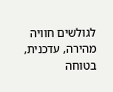לגולשים חוויה מהירה, עדכנית, בטוחה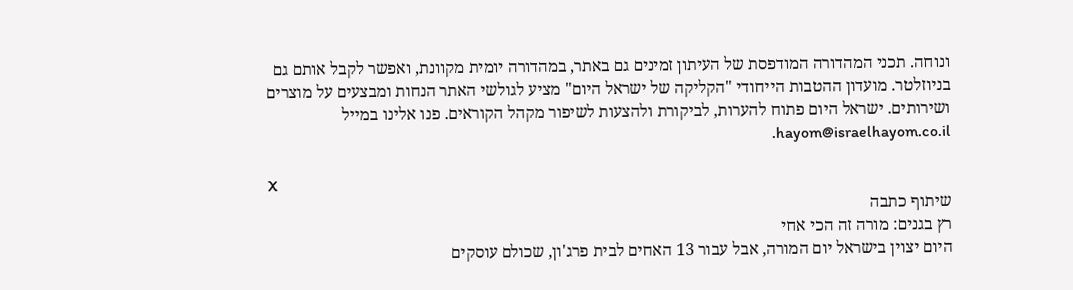ונוחה. תכני המהדורה המודפסת של העיתון זמינים גם באתר, במהדורה יומית מקוונת, ואפשר לקבל אותם גם בניוזלטר. מועדון ההטבות הייחודי "הקליקה של ישראל היום" מציע לגולשי האתר הנחות ומבצעים על מוצרים ושירותים. ישראל היום פתוח להערות, לביקורת ולהצעות לשיפור מקהל הקוראים. פנו אלינו במייל hayom@israelhayom.co.il.

X
שיתוף כתבה
רץ בגנים: מורה זה הכי אחי
היום יצוין בישראל יום המורה, אבל עבור 13 האחים לבית פרג'ון, שכולם עוסקים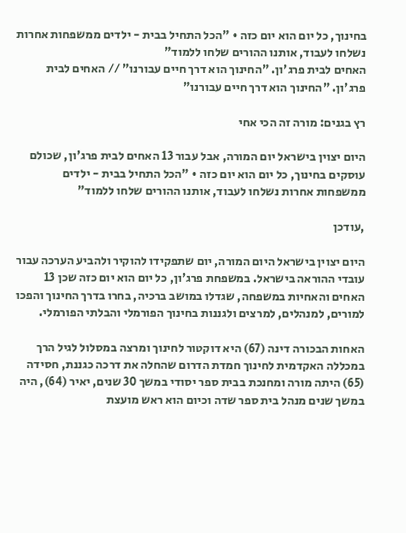בחינוך, כל יום הוא יום כזה • "הכל התחיל בבית - ילדים ממשפחות אחרות נשלחו לעבוד, אותנו ההורים שלחו ללמוד"
האחים לבית פרג'ון. "החינוך הוא דרך חיים עבורנו" // האחים לבית פרג'ון. "החינוך הוא דרך חיים עבורנו"

רץ בגנים: מורה זה הכי אחי

היום יצוין בישראל יום המורה, אבל עבור 13 האחים לבית פרג'ון, שכולם עוסקים בחינוך, כל יום הוא יום כזה • "הכל התחיל בבית - ילדים ממשפחות אחרות נשלחו לעבוד, אותנו ההורים שלחו ללמוד"

,עודכן

היום יצוין בישראל היום המורה, יום שתפקידו להוקיר ולהביע הערכה עבור עובדי ההוראה בישראל. במשפחת פרג'ון, כל יום הוא יום כזה שכן 13 האחים והאחיות במשפחה, שגדלו במושב ברכיה, בחרו בדרך החינוך והפכו למורים, למנהלים, למרצים ולגננות בחינוך הפורמלי והבלתי הפורמלי.

האחות הבכורה דינה (67) היא דוקטור לחינוך ומרצה במסלול לגיל הרך במכללה האקדמית לחינוך חמדת הדרום שהחלה את דרכה כגננת, חסידה (65) היתה מורה ומחנכת בבית ספר יסודי במשך 30 שנים, יאיר (64), היה במשך שנים מנהל בית ספר שדה וכיום הוא ראש מועצת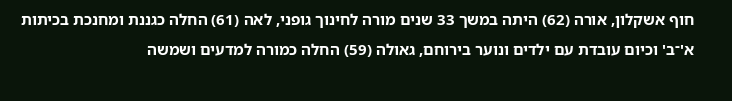חוף אשקלון, אורה (62) היתה במשך 33 שנים מורה לחינוך גופני, לאה (61) החלה כגננת ומחנכת בכיתות א'־ב' וכיום עובדת עם ילדים ונוער בירוחם, גאולה (59) החלה כמורה למדעים ושמשה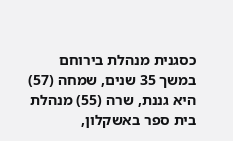כסגנית מנהלת בירוחם במשך 35 שנים, שמחה (57) היא גננת, שרה (55) מנהלת בית ספר באשקלון,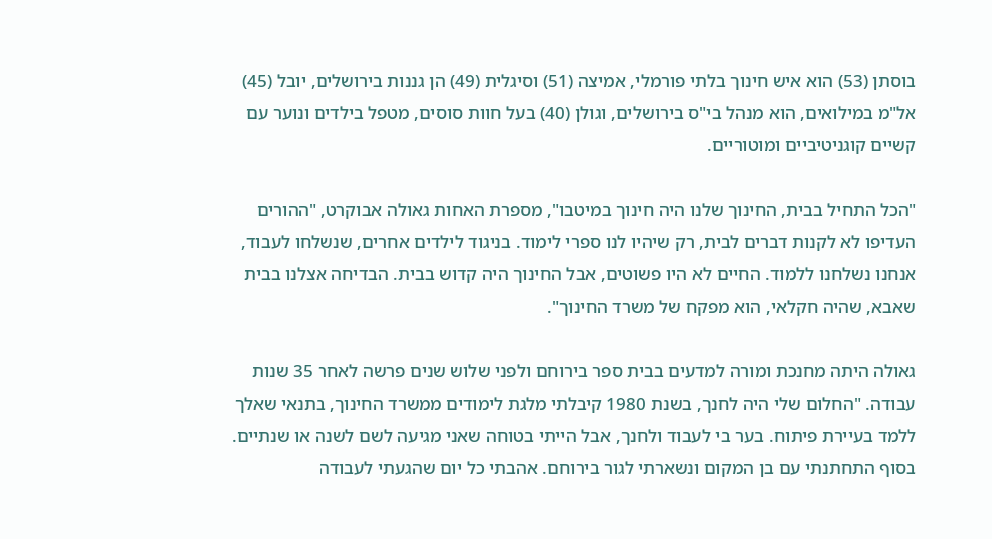בוסתן (53) הוא איש חינוך בלתי פורמלי, אמיצה (51) וסיגלית (49) הן גננות בירושלים, יובל (45) אל"מ במילואים, הוא מנהל בי"ס בירושלים, וגולן (40) בעל חוות סוסים, מטפל בילדים ונוער עם קשיים קוגניטיביים ומוטוריים.

"הכל התחיל בבית, החינוך שלנו היה חינוך במיטבו", מספרת האחות גאולה אבוקרט, "ההורים העדיפו לא לקנות דברים לבית, רק שיהיו לנו ספרי לימוד. בניגוד לילדים אחרים, שנשלחו לעבוד, אנחנו נשלחנו ללמוד. החיים לא היו פשוטים, אבל החינוך היה קדוש בבית. הבדיחה אצלנו בבית שאבא, שהיה חקלאי, הוא מפקח של משרד החינוך".

גאולה היתה מחנכת ומורה למדעים בבית ספר בירוחם ולפני שלוש שנים פרשה לאחר 35 שנות עבודה. "החלום שלי היה לחנך, בשנת 1980 קיבלתי מלגת לימודים ממשרד החינוך, בתנאי שאלך ללמד בעיירת פיתוח. בער בי לעבוד ולחנך, אבל הייתי בטוחה שאני מגיעה לשם לשנה או שנתיים. בסוף התחתנתי עם בן המקום ונשארתי לגור בירוחם. אהבתי כל יום שהגעתי לעבודה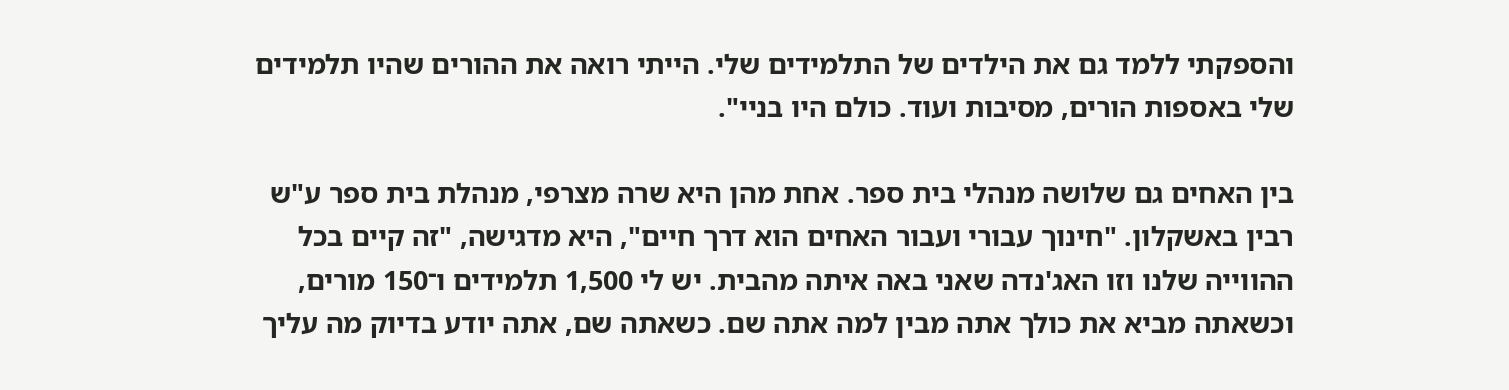והספקתי ללמד גם את הילדים של התלמידים שלי. הייתי רואה את ההורים שהיו תלמידים שלי באספות הורים, מסיבות ועוד. כולם היו בניי".

בין האחים גם שלושה מנהלי בית ספר. אחת מהן היא שרה מצרפי, מנהלת בית ספר ע"ש רבין באשקלון. "חינוך עבורי ועבור האחים הוא דרך חיים", היא מדגישה, "זה קיים בכל ההווייה שלנו וזו האג'נדה שאני באה איתה מהבית. יש לי 1,500 תלמידים ו־150 מורים, וכשאתה מביא את כולך אתה מבין למה אתה שם. כשאתה שם, אתה יודע בדיוק מה עליך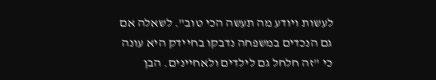לעשות ויודע מה תעשה הכי טוב". לשאלה אם גם הנכדים במשפחה נדבקו בחיידק היא עונה כי "זה חלחל גם לילדים ולאחיינים. הבן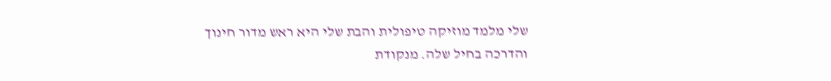שלי מלמד מוזיקה טיפולית והבת שלי היא ראש מדור חינוך והדרכה בחיל שלה. מנקודת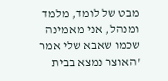מבט של לומד, מלמד ומנהל, אני מאמינה שכמו שאבא שלי אמר 'האוצר נמצא בבית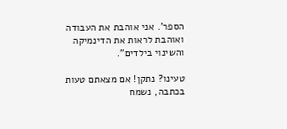הספר'. אני אוהבת את העבודה ואוהבת לראות את הדינמיקה והשינוי בילדים".

טעינו? נתקן! אם מצאתם טעות בכתבה, נשמח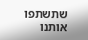שתשתפו אותנו